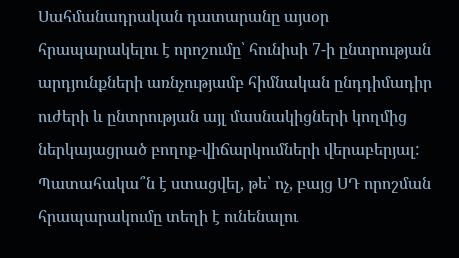Սահմանադրական դատարանը այսօր հրապարակելու է որոշումը՝ հունիսի 7-ի ընտրության արդյունքների առնչությամբ հիմնական ընդդիմադիր ուժերի և ընտրության այլ մասնակիցների կողմից ներկայացրած բողոք-վիճարկումների վերաբերյալ: Պատահակա՞ն է ստացվել, թե՝ ոչ, բայց ՍԴ որոշման հրապարակումը տեղի է ունենալու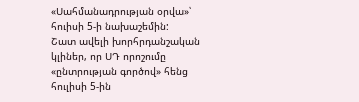«Սահմանադրության օրվա»՝ հուիսի 5-ի նախաշեմին:
Շատ ավելի խորհրդանշական կլիներ, որ ՍԴ որոշումը «ընտրության գործով» հենց հուլիսի 5-ին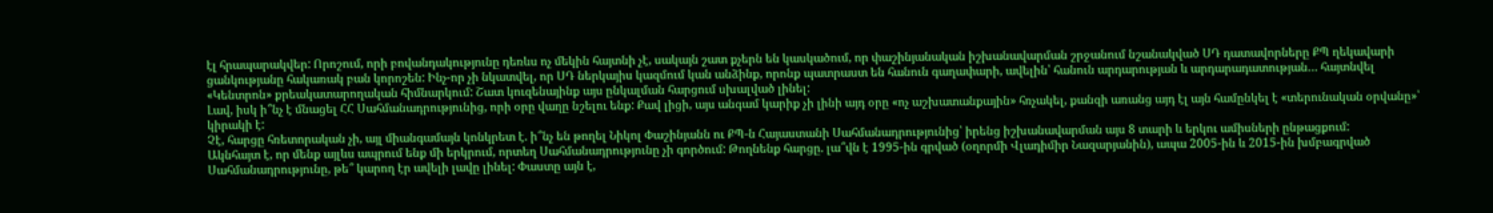էլ հրապարակվեր: Որոշում, որի բովանդակությունը դեռևս ոչ մեկին հայտնի չէ, սակայն շատ քչերն են կասկածում, որ փաշինյանական իշխանավարման շրջանում նշանակված ՍԴ դատավորները ՔՊ ղեկավարի ցանկությանը հակառակ բան կորոշեն: Ինչ-որ չի նկատվել, որ ՍԴ ներկայիս կազմում կան անձինք, որոնք պատրաստ են հանուն գաղափարի, ավելին՝ հանուն արդարության և արդարադատության… հայտնվել «Կենտրոն» քրեակատարողական հիմնարկում: Շատ կուզենայինք այս ընկալման հարցում սխալված լինել:
Լավ, իսկ ի՞նչ է մնացել ՀՀ Սահմանադրությունից, որի օրը վաղը նշելու ենք: Քավ լիցի, այս անգամ կարիք չի լինի այդ օրը «ոչ աշխատանքային» հռչակել, քանզի առանց այդ էլ այն համընկել է «տերունական օրվանը»՝ կիրակի է:
Չէ, հարցը հռետորական չի, այլ միանգամայն կոնկրետ է. ի՞նչ են թողել Նիկոլ Փաշինյանն ու ՔՊ-ն Հայաստանի Սահմանադրությունից՝ իրենց իշխանավարման այս 8 տարի և երկու ամիսների ընթացքում:
Ակնհայտ է, որ մենք այլևս ապրում ենք մի երկրում, որտեղ Սահմանադրությունը չի գործում: Թողնենք հարցը. լա՞վն է 1995-ին գրված (օղորմի Վլադիմիր Նազարյանին), ապա 2005-ին և 2015-ին խմբագրված Սահմանադրությունը, թե՞ կարող էր ավելի լավը լինել: Փաստը այն է,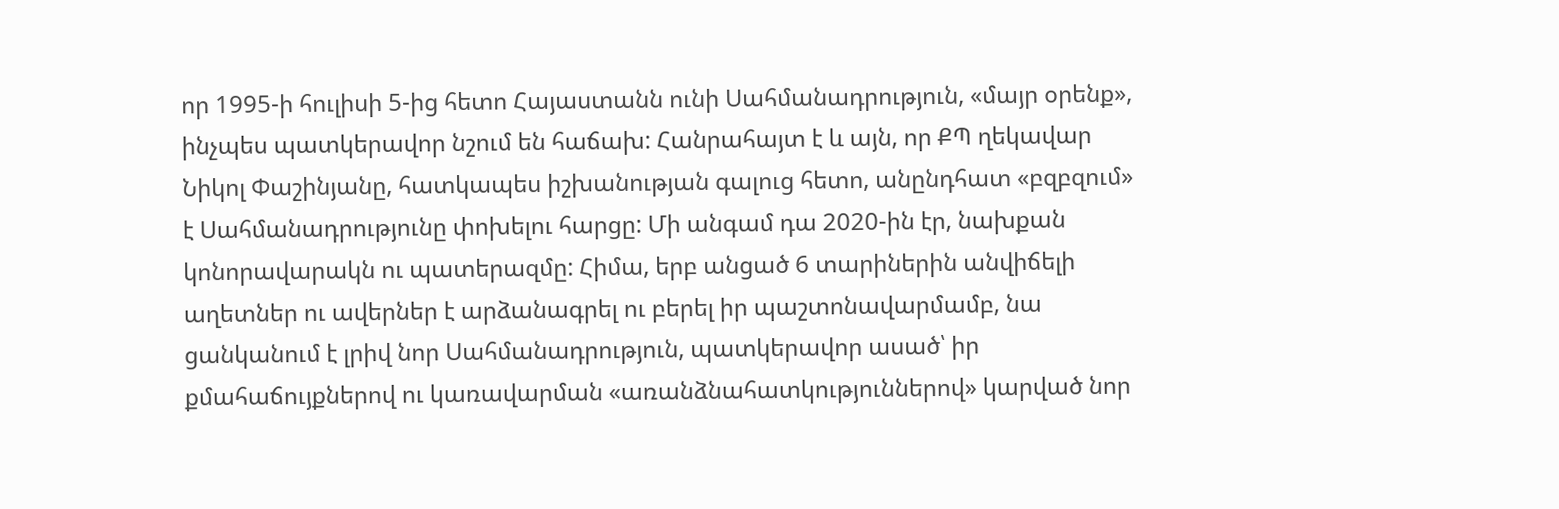որ 1995-ի հուլիսի 5-ից հետո Հայաստանն ունի Սահմանադրություն, «մայր օրենք», ինչպես պատկերավոր նշում են հաճախ: Հանրահայտ է և այն, որ ՔՊ ղեկավար Նիկոլ Փաշինյանը, հատկապես իշխանության գալուց հետո, անընդհատ «բզբզում» է Սահմանադրությունը փոխելու հարցը: Մի անգամ դա 2020-ին էր, նախքան կոնորավարակն ու պատերազմը: Հիմա, երբ անցած 6 տարիներին անվիճելի աղետներ ու ավերներ է արձանագրել ու բերել իր պաշտոնավարմամբ, նա ցանկանում է լրիվ նոր Սահմանադրություն, պատկերավոր ասած՝ իր քմահաճույքներով ու կառավարման «առանձնահատկություններով» կարված նոր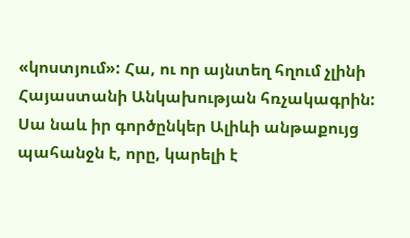«կոստյում»: Հա, ու որ այնտեղ հղում չլինի Հայաստանի Անկախության հռչակագրին: Սա նաև իր գործընկեր Ալիևի անթաքույց պահանջն է, որը, կարելի է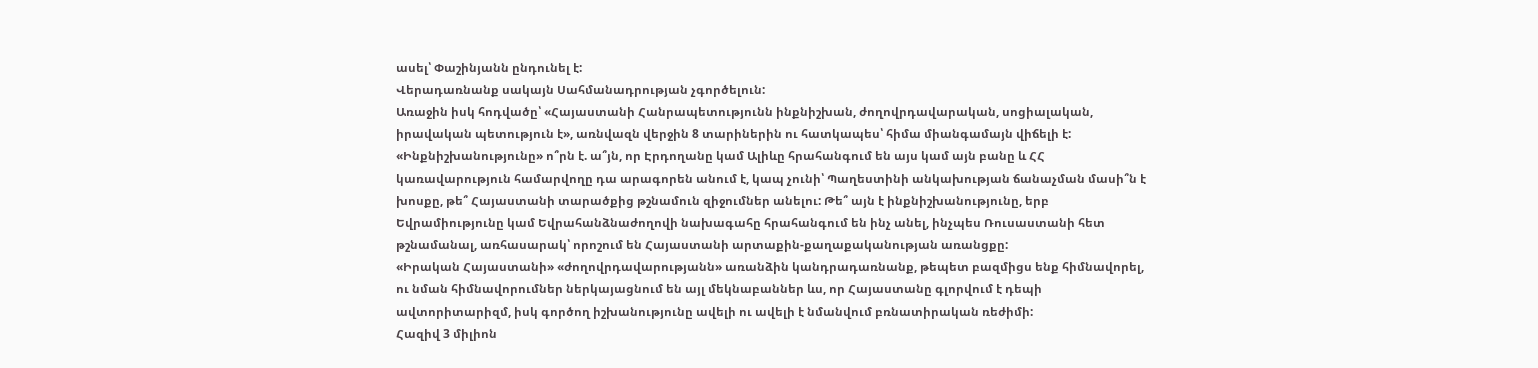ասել՝ Փաշինյանն ընդունել է:
Վերադառնանք սակայն Սահմանադրության չգործելուն:
Առաջին իսկ հոդվածը՝ «Հայաստանի Հանրապետությունն ինքնիշխան, ժողովրդավարական, սոցիալական, իրավական պետություն է», առնվազն վերջին 8 տարիներին ու հատկապես՝ հիմա միանգամայն վիճելի է: «Ինքնիշխանությունը» ո՞րն է. ա՞յն, որ Էրդողանը կամ Ալիևը հրահանգում են այս կամ այն բանը և ՀՀ կառավարություն համարվողը դա արագորեն անում է, կապ չունի՝ Պաղեստինի անկախության ճանաչման մասի՞ն է խոսքը, թե՞ Հայաստանի տարածքից թշնամուն զիջումներ անելու: Թե՞ այն է ինքնիշխանությունը, երբ Եվրամիությունը կամ Եվրահանձնաժողովի նախագահը հրահանգում են ինչ անել, ինչպես Ռուսաստանի հետ թշնամանալ, առհասարակ՝ որոշում են Հայաստանի արտաքին-քաղաքականության առանցքը:
«Իրական Հայաստանի» «ժողովրդավարությանն» առանձին կանդրադառնանք, թեպետ բազմիցս ենք հիմնավորել, ու նման հիմնավորումներ ներկայացնում են այլ մեկնաբաններ ևս, որ Հայաստանը գլորվում է դեպի ավտորիտարիզմ, իսկ գործող իշխանությունը ավելի ու ավելի է նմանվում բռնատիրական ռեժիմի:
Հազիվ 3 միլիոն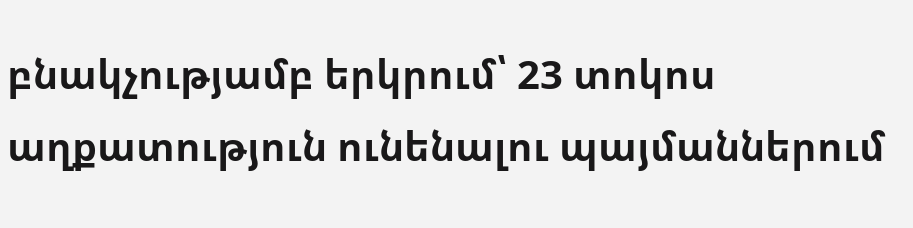բնակչությամբ երկրում՝ 23 տոկոս աղքատություն ունենալու պայմաններում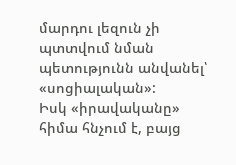մարդու լեզուն չի պտտվում նման պետությունն անվանել՝ «սոցիալական»:
Իսկ «իրավականը» հիմա հնչում է, բայց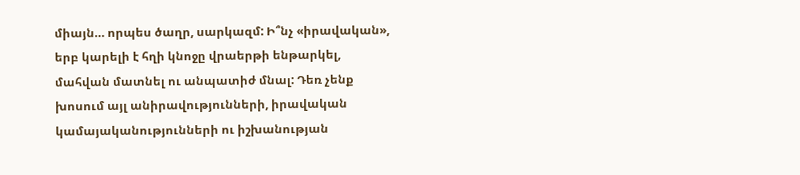միայն… որպես ծաղր, սարկազմ: Ի՞նչ «իրավական», երբ կարելի է հղի կնոջը վրաերթի ենթարկել, մահվան մատնել ու անպատիժ մնալ: Դեռ չենք խոսում այլ անիրավությունների, իրավական կամայականությունների ու իշխանության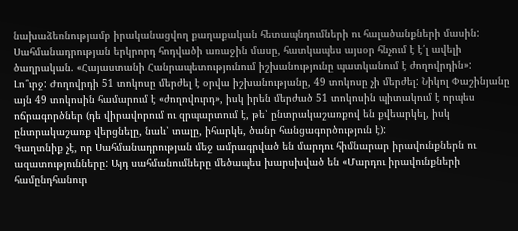նախաձեռնությամբ իրականացվող քաղաքական հետապնդումների ու հալածանքների մասին:
Սահմանադրության երկրորդ հոդվածի առաջին մասը, հատկապես այսօր հնչում է է՛լ ավելի ծաղրական. «Հայաստանի Հանրապետությունում իշխանությունը պատկանում է ժողովրդին»:
Լո՞ւրջ: Ժողովրդի 51 տոկոսը մերժել է օրվա իշխանությանը, 49 տոկոսը չի մերժել: Նիկոլ Փաշինյանը այն 49 տոկոսին համարում է «ժողովուրդ», իսկ իրեն մերժած 51 տոկոսին պիտակում է որպես ոճրագործներ (դե վիրավորում ու զրպարտում է, թե՝ ընտրակաշառքով են քվեարկել, իսկ ընտրակաշառք վերցնելը, նաև՝ տալը, իհարկե, ծանր հանցագործություն է):
Գաղտնիք չէ, որ Սահմանադրության մեջ ամրագրված են մարդու հիմնարար իրավունքներն ու ազատությունները: Այդ սահմանումները մեծապես խարսխված են «Մարդու իրավունքների համընդհանուր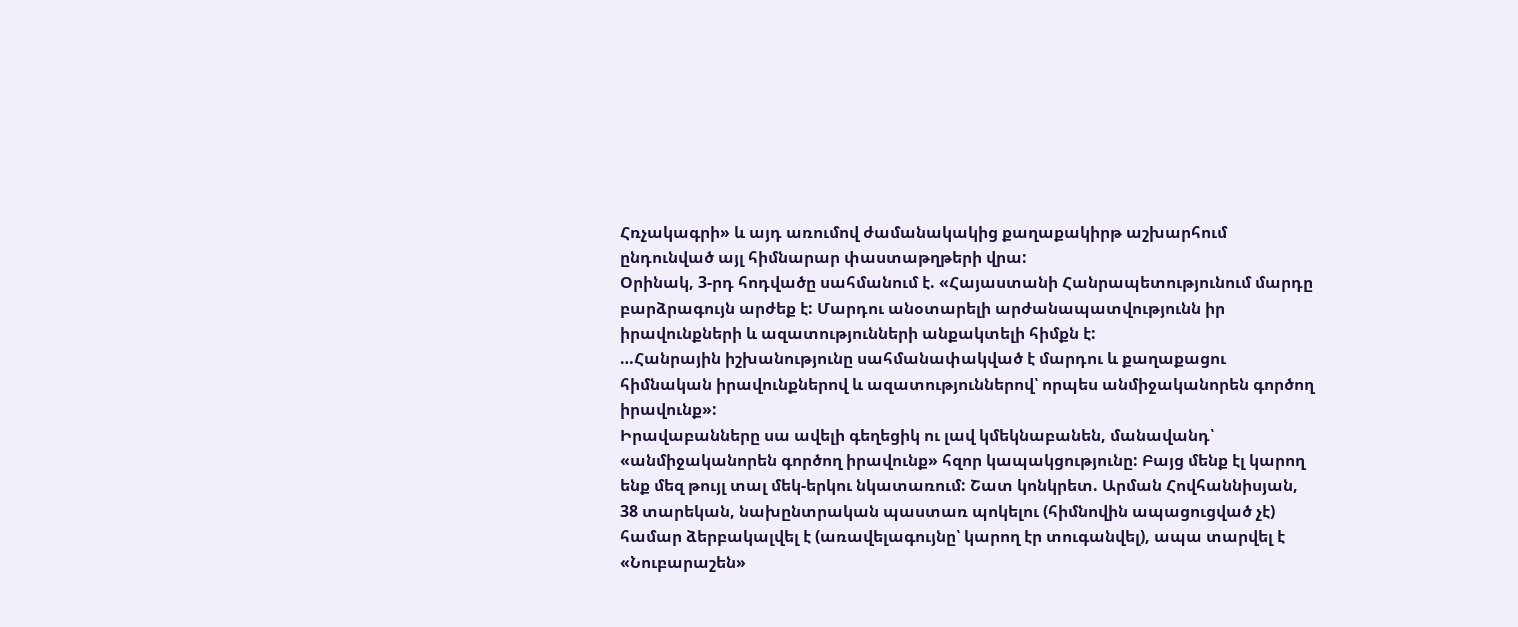Հռչակագրի» և այդ առումով ժամանակակից քաղաքակիրթ աշխարհում ընդունված այլ հիմնարար փաստաթղթերի վրա:
Օրինակ, 3-րդ հոդվածը սահմանում է. «Հայաստանի Հանրապետությունում մարդը բարձրագույն արժեք է: Մարդու անօտարելի արժանապատվությունն իր իրավունքների և ազատությունների անքակտելի հիմքն է:
…Հանրային իշխանությունը սահմանափակված է մարդու և քաղաքացու հիմնական իրավունքներով և ազատություններով՝ որպես անմիջականորեն գործող իրավունք»:
Իրավաբանները սա ավելի գեղեցիկ ու լավ կմեկնաբանեն, մանավանդ՝ «անմիջականորեն գործող իրավունք» հզոր կապակցությունը: Բայց մենք էլ կարող ենք մեզ թույլ տալ մեկ-երկու նկատառում: Շատ կոնկրետ. Արման Հովհաննիսյան, 38 տարեկան, նախընտրական պաստառ պոկելու (հիմնովին ապացուցված չէ) համար ձերբակալվել է (առավելագույնը՝ կարող էր տուգանվել), ապա տարվել է «Նուբարաշեն»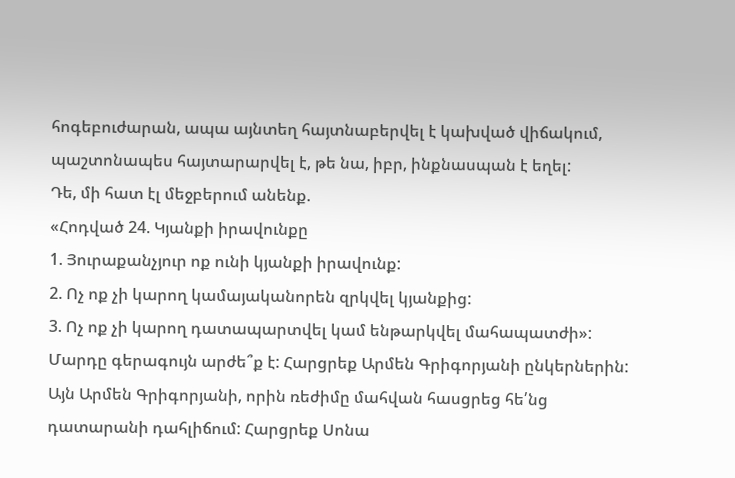հոգեբուժարան, ապա այնտեղ հայտնաբերվել է կախված վիճակում, պաշտոնապես հայտարարվել է, թե նա, իբր, ինքնասպան է եղել:
Դե, մի հատ էլ մեջբերում անենք.
«Հոդված 24. Կյանքի իրավունքը
1. Յուրաքանչյուր ոք ունի կյանքի իրավունք:
2. Ոչ ոք չի կարող կամայականորեն զրկվել կյանքից:
3. Ոչ ոք չի կարող դատապարտվել կամ ենթարկվել մահապատժի»:
Մարդը գերագույն արժե՞ք է: Հարցրեք Արմեն Գրիգորյանի ընկերներին: Այն Արմեն Գրիգորյանի, որին ռեժիմը մահվան հասցրեց հե՛նց դատարանի դահլիճում: Հարցրեք Սոնա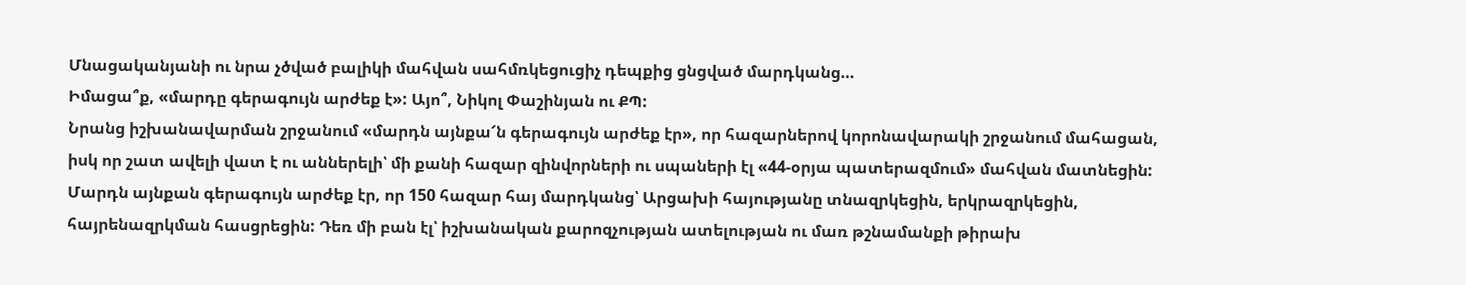Մնացականյանի ու նրա չծված բալիկի մահվան սահմռկեցուցիչ դեպքից ցնցված մարդկանց…
Իմացա՞ք, «մարդը գերագույն արժեք է»: Այո՞, Նիկոլ Փաշինյան ու ՔՊ:
Նրանց իշխանավարման շրջանում «մարդն այնքա՜ն գերագույն արժեք էր», որ հազարներով կորոնավարակի շրջանում մահացան, իսկ որ շատ ավելի վատ է ու աններելի՝ մի քանի հազար զինվորների ու սպաների էլ «44-օրյա պատերազմում» մահվան մատնեցին: Մարդն այնքան գերագույն արժեք էր, որ 150 հազար հայ մարդկանց՝ Արցախի հայությանը տնազրկեցին, երկրազրկեցին, հայրենազրկման հասցրեցին: Դեռ մի բան էլ՝ իշխանական քարոզչության ատելության ու մառ թշնամանքի թիրախ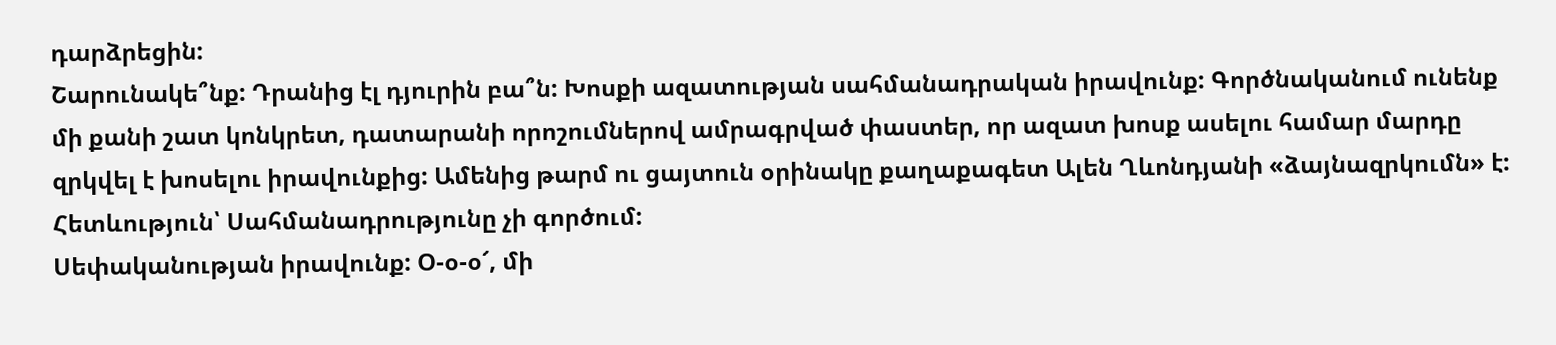դարձրեցին:
Շարունակե՞նք: Դրանից էլ դյուրին բա՞ն: Խոսքի ազատության սահմանադրական իրավունք: Գործնականում ունենք մի քանի շատ կոնկրետ, դատարանի որոշումներով ամրագրված փաստեր, որ ազատ խոսք ասելու համար մարդը զրկվել է խոսելու իրավունքից: Ամենից թարմ ու ցայտուն օրինակը քաղաքագետ Ալեն Ղևոնդյանի «ձայնազրկումն» է: Հետևություն՝ Սահմանադրությունը չի գործում:
Սեփականության իրավունք: Օ-օ-օ՜, մի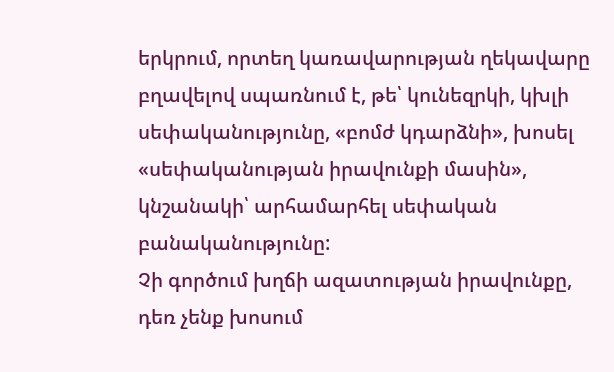երկրում, որտեղ կառավարության ղեկավարը բղավելով սպառնում է, թե՝ կունեզրկի, կխլի սեփականությունը, «բոմժ կդարձնի», խոսել «սեփականության իրավունքի մասին», կնշանակի՝ արհամարհել սեփական բանականությունը:
Չի գործում խղճի ազատության իրավունքը, դեռ չենք խոսում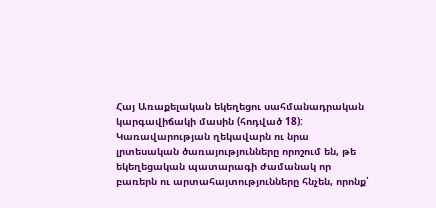Հայ Առաքելական եկեղեցու սահմանադրական կարգավիճակի մասին (հոդված 18): Կառավարության ղեկավարն ու նրա լրտեսական ծառայությունները որոշում են, թե եկեղեցական պատարագի ժամանակ որ բառերն ու արտահայտությունները հնչեն, որոնք՝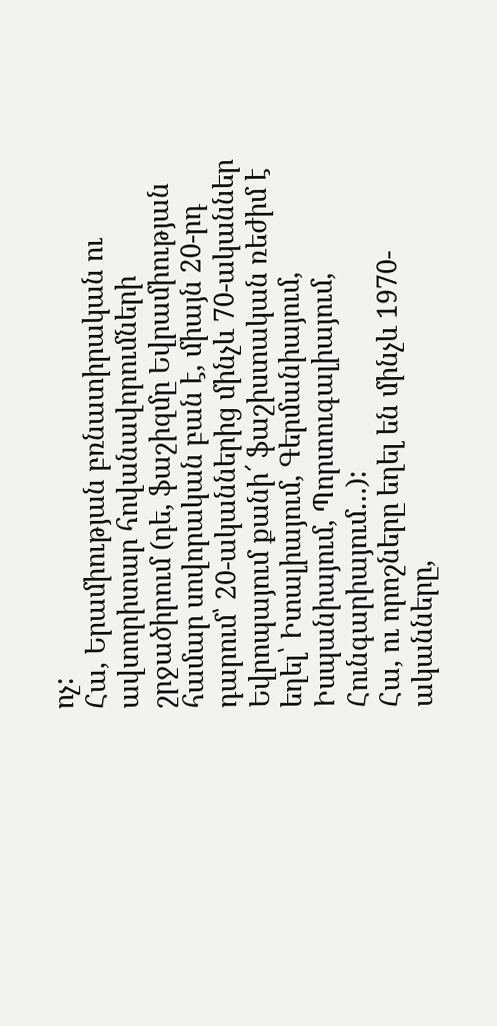ոչ:
Հա, Երամիության բռնատիրական ու ավտորիտար հովանավորումների շրջածիրում (դե, ֆաշիզմը Եվրամիության համար սովորական բան է, միայն 20-րդ դարում՝ 20-ականներից մինչև 70-ականներ Եվրոպայում քանի՜ ֆաշիստական ռեժիմ է եղել՝ Իտալիայում, Գերմանիայում, Իսպանիայում, Պորտուգալիայում, Հունգարիայում…):
Հա, ու որոշները եղել են մինչև 1970-ականները,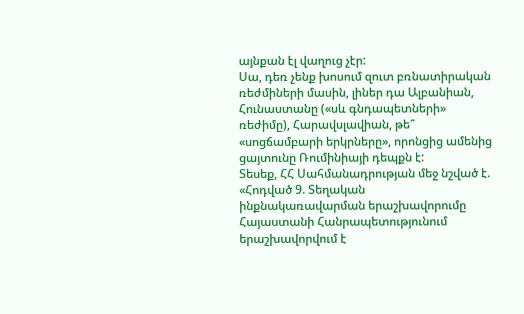այնքան էլ վաղուց չէր:
Սա, դեռ չենք խոսում զուտ բռնատիրական ռեժմիների մասին, լիներ դա Ալբանիան, Հունաստանը («սև գնդապետների» ռեժիմը), Հարավսլավիան, թե՞ «սոցճամբարի երկրները», որոնցից ամենից ցայտունը Ռումինիայի դեպքն է:
Տեսեք, ՀՀ Սահմանադրության մեջ նշված է.
«Հոդված 9. Տեղական ինքնակառավարման երաշխավորումը
Հայաստանի Հանրապետությունում երաշխավորվում է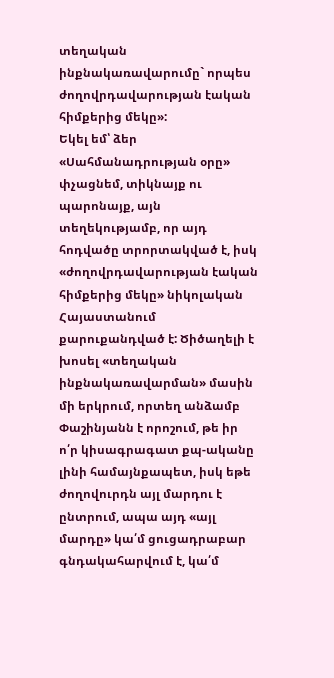տեղական ինքնակառավարումը` որպես ժողովրդավարության էական հիմքերից մեկը»:
Եկել եմ՝ ձեր «Սահմանադրության օրը» փչացնեմ, տիկնայք ու պարոնայք, այն տեղեկությամբ, որ այդ հոդվածը տրորտակված է, իսկ «ժողովրդավարության էական հիմքերից մեկը» նիկոլական Հայաստանում քարուքանդված է: Ծիծաղելի է խոսել «տեղական ինքնակառավարման» մասին մի երկրում, որտեղ անձամբ Փաշինյանն է որոշում, թե իր ո՛ր կիսագրագատ քպ-ականը լինի համայնքապետ, իսկ եթե ժողովուրդն այլ մարդու է ընտրում, ապա այդ «այլ մարդը» կա՛մ ցուցադրաբար գնդակահարվում է, կա՛մ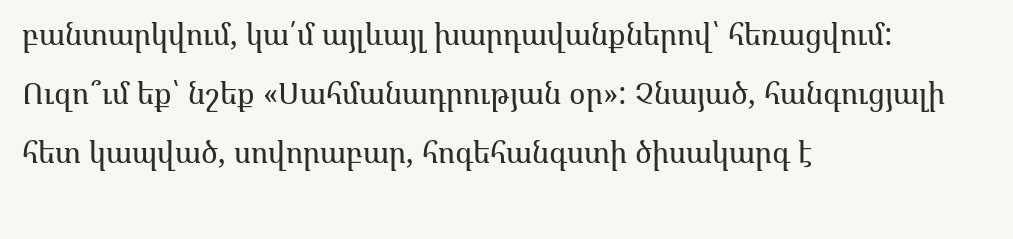բանտարկվում, կա՛մ այլևայլ խարդավանքներով՝ հեռացվում:
Ուզո՞ւմ եք՝ նշեք «Սահմանադրության օր»: Չնայած, հանգուցյալի հետ կապված, սովորաբար, հոգեհանգստի ծիսակարգ է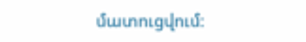մատուցվում: